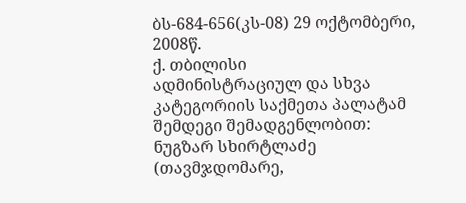ბს-684-656(კს-08) 29 ოქტომბერი, 2008წ.
ქ. თბილისი
ადმინისტრაციულ და სხვა კატეგორიის საქმეთა პალატამ
შემდეგი შემადგენლობით:
ნუგზარ სხირტლაძე (თავმჯდომარე,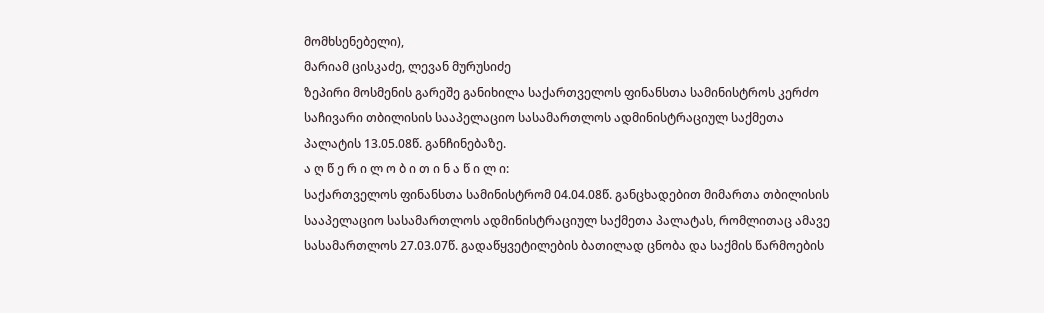მომხსენებელი),
მარიამ ცისკაძე, ლევან მურუსიძე
ზეპირი მოსმენის გარეშე განიხილა საქართველოს ფინანსთა სამინისტროს კერძო საჩივარი თბილისის სააპელაციო სასამართლოს ადმინისტრაციულ საქმეთა პალატის 13.05.08წ. განჩინებაზე.
ა ღ წ ე რ ი ლ ო ბ ი თ ი ნ ა წ ი ლ ი:
საქართველოს ფინანსთა სამინისტრომ 04.04.08წ. განცხადებით მიმართა თბილისის სააპელაციო სასამართლოს ადმინისტრაციულ საქმეთა პალატას, რომლითაც ამავე სასამართლოს 27.03.07წ. გადაწყვეტილების ბათილად ცნობა და საქმის წარმოების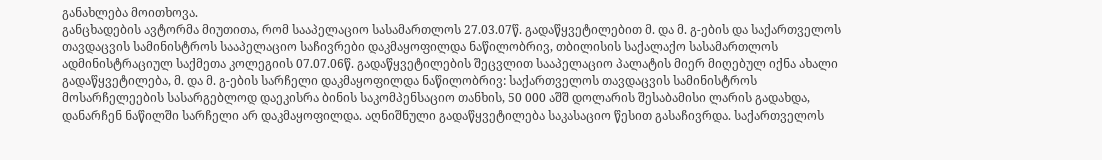განახლება მოითხოვა.
განცხადების ავტორმა მიუთითა, რომ სააპელაციო სასამართლოს 27.03.07წ. გადაწყვეტილებით მ. და მ. გ-ების და საქართველოს თავდაცვის სამინისტროს სააპელაციო საჩივრები დაკმაყოფილდა ნაწილობრივ, თბილისის საქალაქო სასამართლოს ადმინისტრაციულ საქმეთა კოლეგიის 07.07.06წ. გადაწყვეტილების შეცვლით სააპელაციო პალატის მიერ მიღებულ იქნა ახალი გადაწყვეტილება, მ. და მ. გ-ების სარჩელი დაკმაყოფილდა ნაწილობრივ: საქართველოს თავდაცვის სამინისტროს მოსარჩელეების სასარგებლოდ დაეკისრა ბინის საკომპენსაციო თანხის, 50 000 აშშ დოლარის შესაბამისი ლარის გადახდა, დანარჩენ ნაწილში სარჩელი არ დაკმაყოფილდა. აღნიშნული გადაწყვეტილება საკასაციო წესით გასაჩივრდა. საქართველოს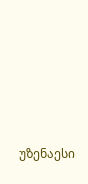უზენაესი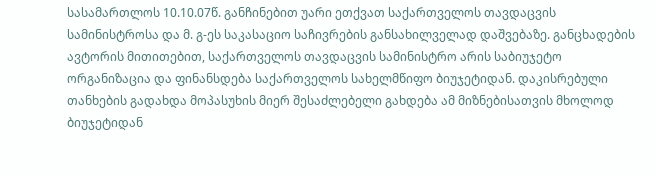სასამართლოს 10.10.07წ. განჩინებით უარი ეთქვათ საქართველოს თავდაცვის სამინისტროსა და მ. გ-ეს საკასაციო საჩივრების განსახილველად დაშვებაზე. განცხადების ავტორის მითითებით, საქართველოს თავდაცვის სამინისტრო არის საბიუჯეტო ორგანიზაცია და ფინანსდება საქართველოს სახელმწიფო ბიუჯეტიდან. დაკისრებული თანხების გადახდა მოპასუხის მიერ შესაძლებელი გახდება ამ მიზნებისათვის მხოლოდ ბიუჯეტიდან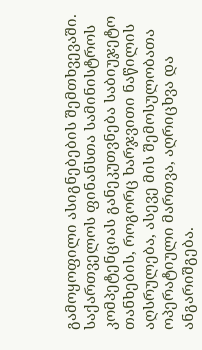გამოყოფილი ასიგნებების შემთხვევაში. საქართველოს ფინანსთა სამინისტროს კომპეტენციას განეკუთვნება საბიუჯეტო თანხების, როგორც ხარჯვითი ნაწილის აღსრულება, ასევე მის შემოსულობათა ოპერატიული მართვა, აღრიცხვა და ანგარიშგება.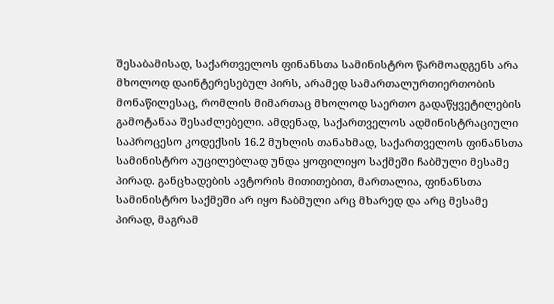შესაბამისად, საქართველოს ფინანსთა სამინისტრო წარმოადგენს არა მხოლოდ დაინტერესებულ პირს, არამედ სამართალურთიერთობის მონაწილესაც, რომლის მიმართაც მხოლოდ საერთო გადაწყვეტილების გამოტანაა შესაძლებელი. ამდენად, საქართველოს ადმინისტრაციული საპროცესო კოდექსის 16.2 მუხლის თანახმად, საქართველოს ფინანსთა სამინისტრო აუცილებლად უნდა ყოფილიყო საქმეში ჩაბმული მესამე პირად. განცხადების ავტორის მითითებით, მართალია, ფინანსთა სამინისტრო საქმეში არ იყო ჩაბმული არც მხარედ და არც მესამე პირად, მაგრამ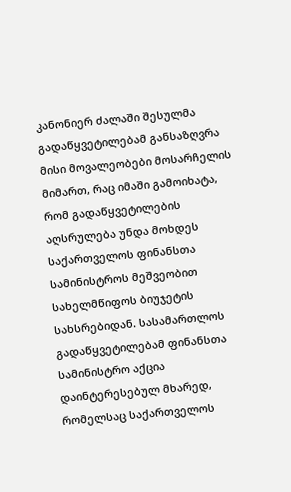კანონიერ ძალაში შესულმა გადაწყვეტილებამ განსაზღვრა მისი მოვალეობები მოსარჩელის მიმართ, რაც იმაში გამოიხატა, რომ გადაწყვეტილების აღსრულება უნდა მოხდეს საქართველოს ფინანსთა სამინისტროს მეშვეობით სახელმწიფოს ბიუჯეტის სახსრებიდან. სასამართლოს გადაწყვეტილებამ ფინანსთა სამინისტრო აქცია დაინტერესებულ მხარედ, რომელსაც საქართველოს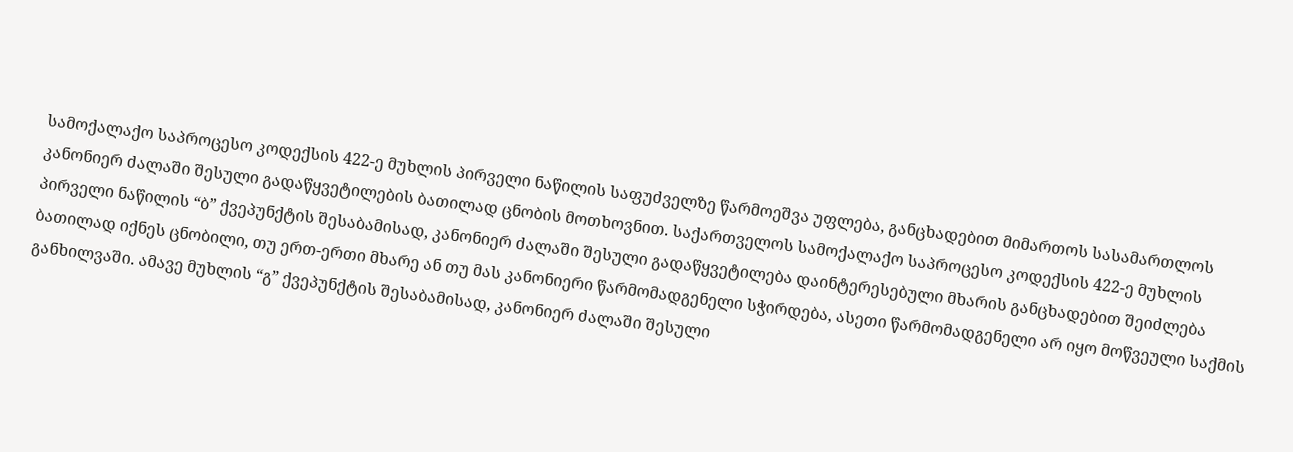სამოქალაქო საპროცესო კოდექსის 422-ე მუხლის პირველი ნაწილის საფუძველზე წარმოეშვა უფლება, განცხადებით მიმართოს სასამართლოს კანონიერ ძალაში შესული გადაწყვეტილების ბათილად ცნობის მოთხოვნით. საქართველოს სამოქალაქო საპროცესო კოდექსის 422-ე მუხლის პირველი ნაწილის “ბ” ქვეპუნქტის შესაბამისად, კანონიერ ძალაში შესული გადაწყვეტილება დაინტერესებული მხარის განცხადებით შეიძლება ბათილად იქნეს ცნობილი, თუ ერთ-ერთი მხარე ან თუ მას კანონიერი წარმომადგენელი სჭირდება, ასეთი წარმომადგენელი არ იყო მოწვეული საქმის განხილვაში. ამავე მუხლის “გ” ქვეპუნქტის შესაბამისად, კანონიერ ძალაში შესული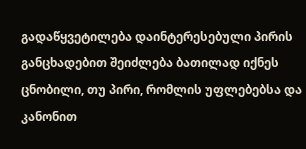გადაწყვეტილება დაინტერესებული პირის განცხადებით შეიძლება ბათილად იქნეს ცნობილი, თუ პირი, რომლის უფლებებსა და კანონით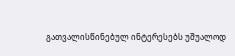გათვალისწინებულ ინტერესებს უშუალოდ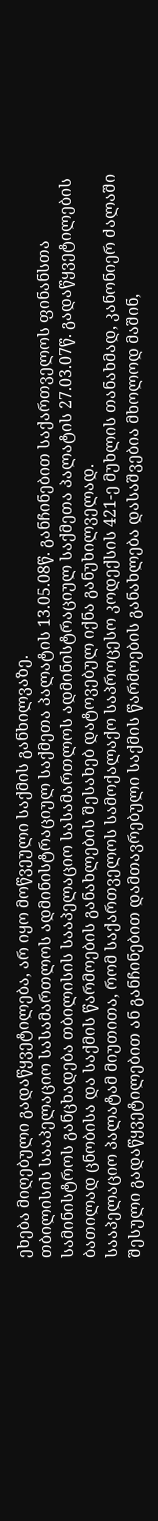ეხება მიღებული გადაწყვეტილება, არ იყო მოწვეული საქმის განხილვაზე.
თბილისის სააპელაციო სასამართლოს ადმინისტრაციულ საქმეთა პალატის 13.05.08წ. განჩინებით საქართველოს ფინანსთა სამინისტროს განცხადება თბილისის სააპელაციო სასამართლოს ადმინისტრაციულ საქმეთა პალატის 27.03.07წ. გადაწყვეტილების ბათილად ცნობისა და საქმის წარმოების განახლების შესახებ დატოვებულ იქნა განუხილველად.
სააპელაციო პალატამ მიუთითა, რომ საქართველოს სამოქალაქო საპროცესო კოდექსის 421-ე მუხლის თანახმად, კანონიერ ძალაში შესული გადაწყვეტილებით ან განჩინებით დამთავრებული საქმის წარმოების განახლება დასაშვებია მხოლოდ მაშინ,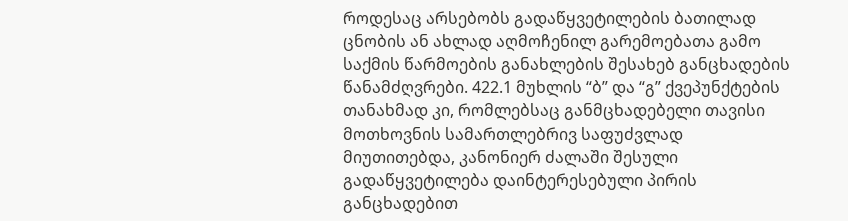როდესაც არსებობს გადაწყვეტილების ბათილად ცნობის ან ახლად აღმოჩენილ გარემოებათა გამო საქმის წარმოების განახლების შესახებ განცხადების წანამძღვრები. 422.1 მუხლის “ბ” და “გ” ქვეპუნქტების თანახმად კი, რომლებსაც განმცხადებელი თავისი მოთხოვნის სამართლებრივ საფუძვლად მიუთითებდა, კანონიერ ძალაში შესული გადაწყვეტილება დაინტერესებული პირის განცხადებით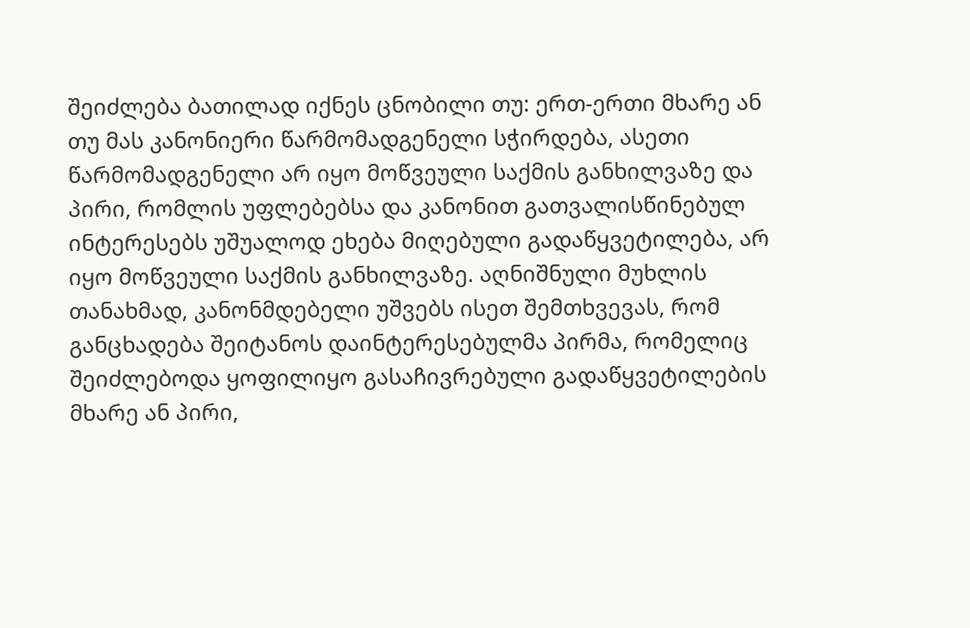შეიძლება ბათილად იქნეს ცნობილი თუ: ერთ-ერთი მხარე ან თუ მას კანონიერი წარმომადგენელი სჭირდება, ასეთი წარმომადგენელი არ იყო მოწვეული საქმის განხილვაზე და პირი, რომლის უფლებებსა და კანონით გათვალისწინებულ ინტერესებს უშუალოდ ეხება მიღებული გადაწყვეტილება, არ იყო მოწვეული საქმის განხილვაზე. აღნიშნული მუხლის თანახმად, კანონმდებელი უშვებს ისეთ შემთხვევას, რომ განცხადება შეიტანოს დაინტერესებულმა პირმა, რომელიც შეიძლებოდა ყოფილიყო გასაჩივრებული გადაწყვეტილების მხარე ან პირი,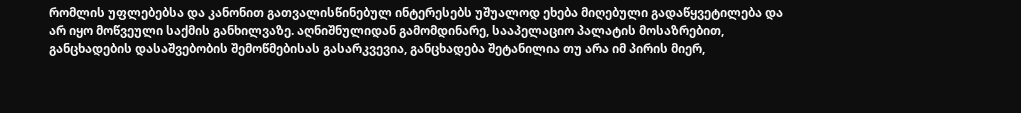რომლის უფლებებსა და კანონით გათვალისწინებულ ინტერესებს უშუალოდ ეხება მიღებული გადაწყვეტილება და არ იყო მოწვეული საქმის განხილვაზე. აღნიშნულიდან გამომდინარე, სააპელაციო პალატის მოსაზრებით, განცხადების დასაშვებობის შემოწმებისას გასარკვევია, განცხადება შეტანილია თუ არა იმ პირის მიერ,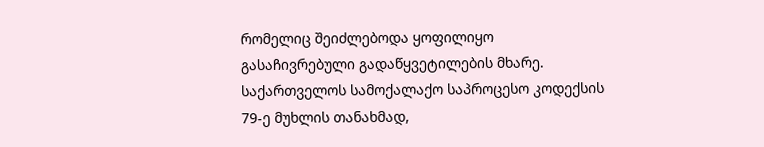რომელიც შეიძლებოდა ყოფილიყო გასაჩივრებული გადაწყვეტილების მხარე. საქართველოს სამოქალაქო საპროცესო კოდექსის 79-ე მუხლის თანახმად,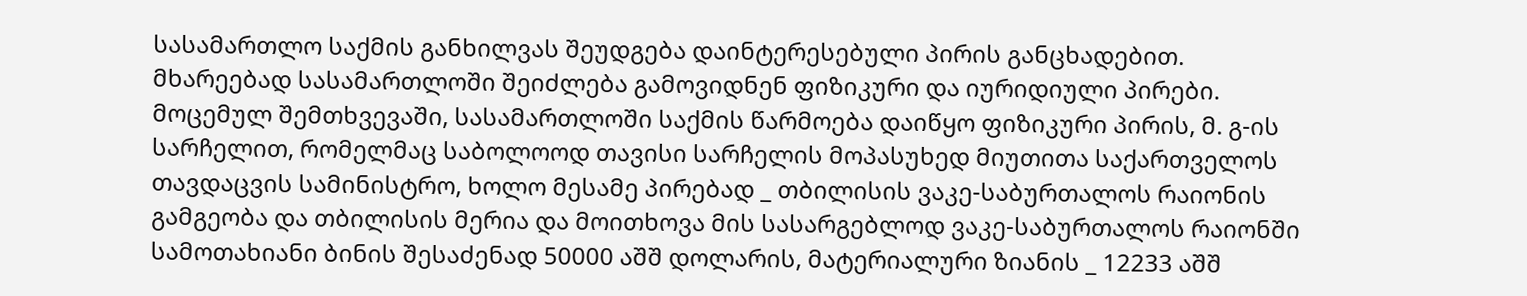სასამართლო საქმის განხილვას შეუდგება დაინტერესებული პირის განცხადებით. მხარეებად სასამართლოში შეიძლება გამოვიდნენ ფიზიკური და იურიდიული პირები. მოცემულ შემთხვევაში, სასამართლოში საქმის წარმოება დაიწყო ფიზიკური პირის, მ. გ-ის სარჩელით, რომელმაც საბოლოოდ თავისი სარჩელის მოპასუხედ მიუთითა საქართველოს თავდაცვის სამინისტრო, ხოლო მესამე პირებად _ თბილისის ვაკე-საბურთალოს რაიონის გამგეობა და თბილისის მერია და მოითხოვა მის სასარგებლოდ ვაკე-საბურთალოს რაიონში სამოთახიანი ბინის შესაძენად 50000 აშშ დოლარის, მატერიალური ზიანის _ 12233 აშშ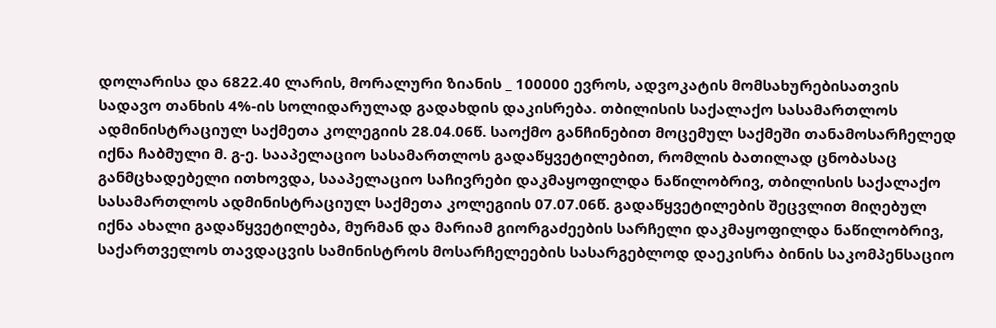დოლარისა და 6822.40 ლარის, მორალური ზიანის _ 100000 ევროს, ადვოკატის მომსახურებისათვის სადავო თანხის 4%-ის სოლიდარულად გადახდის დაკისრება. თბილისის საქალაქო სასამართლოს ადმინისტრაციულ საქმეთა კოლეგიის 28.04.06წ. საოქმო განჩინებით მოცემულ საქმეში თანამოსარჩელედ იქნა ჩაბმული მ. გ-ე. სააპელაციო სასამართლოს გადაწყვეტილებით, რომლის ბათილად ცნობასაც განმცხადებელი ითხოვდა, სააპელაციო საჩივრები დაკმაყოფილდა ნაწილობრივ, თბილისის საქალაქო სასამართლოს ადმინისტრაციულ საქმეთა კოლეგიის 07.07.06წ. გადაწყვეტილების შეცვლით მიღებულ იქნა ახალი გადაწყვეტილება, მურმან და მარიამ გიორგაძეების სარჩელი დაკმაყოფილდა ნაწილობრივ, საქართველოს თავდაცვის სამინისტროს მოსარჩელეების სასარგებლოდ დაეკისრა ბინის საკომპენსაციო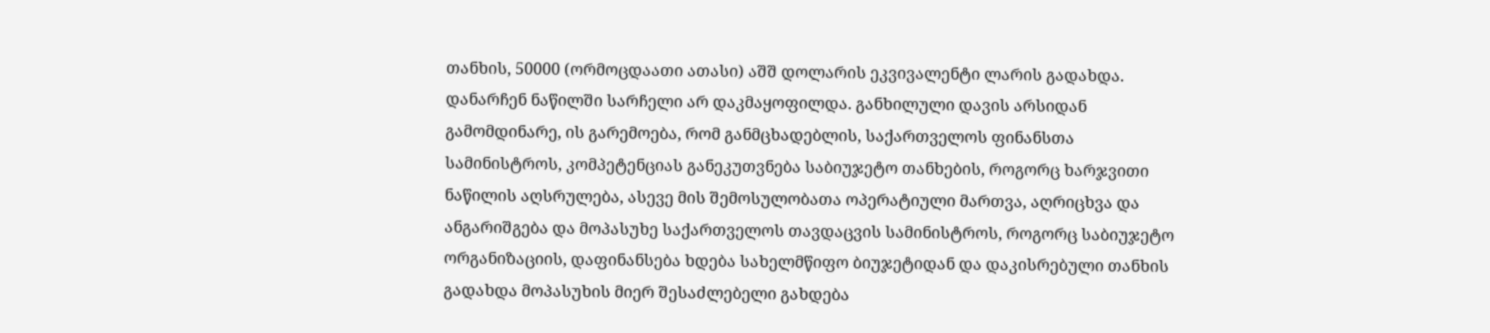თანხის, 50000 (ორმოცდაათი ათასი) აშშ დოლარის ეკვივალენტი ლარის გადახდა. დანარჩენ ნაწილში სარჩელი არ დაკმაყოფილდა. განხილული დავის არსიდან გამომდინარე, ის გარემოება, რომ განმცხადებლის, საქართველოს ფინანსთა სამინისტროს, კომპეტენციას განეკუთვნება საბიუჯეტო თანხების, როგორც ხარჯვითი ნაწილის აღსრულება, ასევე მის შემოსულობათა ოპერატიული მართვა, აღრიცხვა და ანგარიშგება და მოპასუხე საქართველოს თავდაცვის სამინისტროს, როგორც საბიუჯეტო ორგანიზაციის, დაფინანსება ხდება სახელმწიფო ბიუჯეტიდან და დაკისრებული თანხის გადახდა მოპასუხის მიერ შესაძლებელი გახდება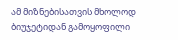ამ მიზნებისათვის მხოლოდ ბიუჯეტიდან გამოყოფილი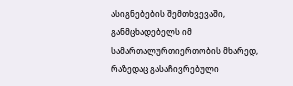ასიგნებების შემთხვევაში, განმცხადებელს იმ სამართალურთიერთობის მხარედ, რაზედაც გასაჩივრებული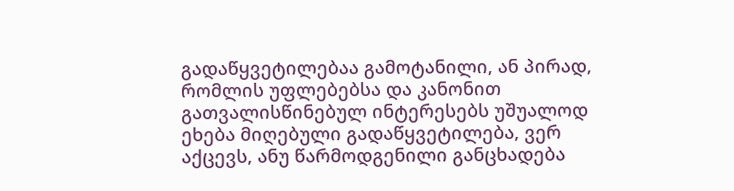გადაწყვეტილებაა გამოტანილი, ან პირად, რომლის უფლებებსა და კანონით გათვალისწინებულ ინტერესებს უშუალოდ ეხება მიღებული გადაწყვეტილება, ვერ აქცევს, ანუ წარმოდგენილი განცხადება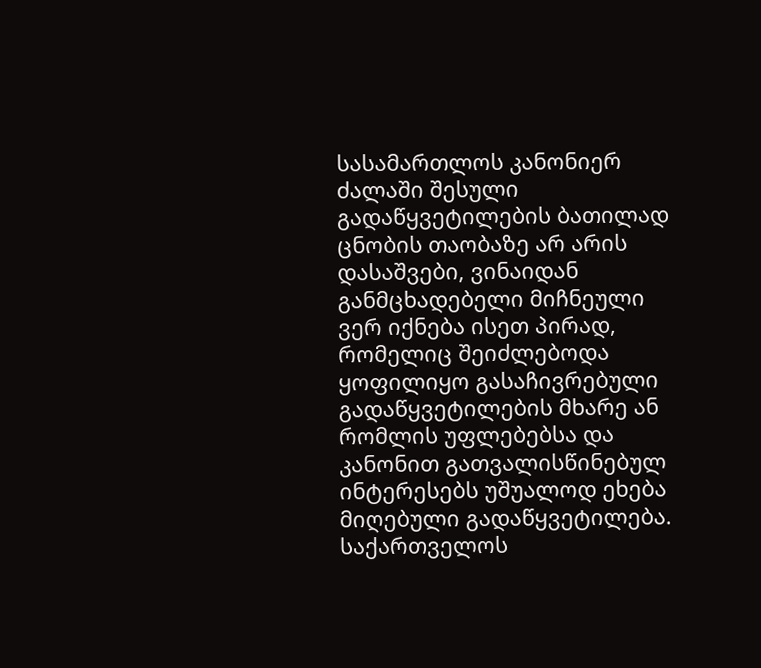სასამართლოს კანონიერ ძალაში შესული გადაწყვეტილების ბათილად ცნობის თაობაზე არ არის დასაშვები, ვინაიდან განმცხადებელი მიჩნეული ვერ იქნება ისეთ პირად, რომელიც შეიძლებოდა ყოფილიყო გასაჩივრებული გადაწყვეტილების მხარე ან რომლის უფლებებსა და კანონით გათვალისწინებულ ინტერესებს უშუალოდ ეხება მიღებული გადაწყვეტილება. საქართველოს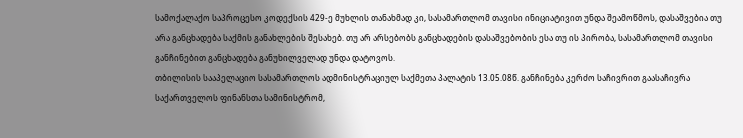სამოქალაქო საპროცესო კოდექსის 429-ე მუხლის თანახმად კი, სასამართლომ თავისი ინიციატივით უნდა შეამოწმოს, დასაშვებია თუ არა განცხადება საქმის განახლების შესახებ. თუ არ არსებობს განცხადების დასაშვებობის ესა თუ ის პირობა, სასამართლომ თავისი განჩინებით განცხადება განუხილველად უნდა დატოვოს.
თბილისის სააპელაციო სასამართლოს ადმინისტრაციულ საქმეთა პალატის 13.05.08წ. განჩინება კერძო საჩივრით გაასაჩივრა საქართველოს ფინანსთა სამინისტრომ,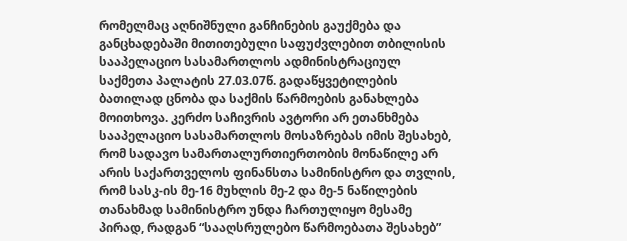რომელმაც აღნიშნული განჩინების გაუქმება და განცხადებაში მითითებული საფუძვლებით თბილისის სააპელაციო სასამართლოს ადმინისტრაციულ საქმეთა პალატის 27.03.07წ. გადაწყვეტილების ბათილად ცნობა და საქმის წარმოების განახლება მოითხოვა. კერძო საჩივრის ავტორი არ ეთანხმება სააპელაციო სასამართლოს მოსაზრებას იმის შესახებ, რომ სადავო სამართალურთიერთობის მონაწილე არ არის საქართველოს ფინანსთა სამინისტრო და თვლის, რომ სასკ-ის მე-16 მუხლის მე-2 და მე-5 ნაწილების თანახმად სამინისტრო უნდა ჩართულიყო მესამე პირად, რადგან “სააღსრულებო წარმოებათა შესახებ”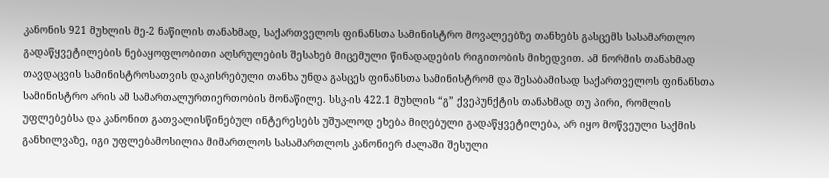კანონის 921 მუხლის მე-2 ნაწილის თანახმად, საქართველოს ფინანსთა სამინისტრო მოვალეებზე თანხებს გასცემს სასამართლო გადაწყვეტილების ნებაყოფლობითი აღსრულების შესახებ მიცემული წინადადების რიგითობის მიხედვით. ამ ნორმის თანახმად თავდაცვის სამინისტროსათვის დაკისრებული თანხა უნდა გასცეს ფინანსთა სამინისტრომ და შესაბამისად საქართველოს ფინანსთა სამინისტრო არის ამ სამართალურთიერთობის მონაწილე. სსკ-ის 422.1 მუხლის “გ” ქვეპუნქტის თანახმად თუ პირი, რომლის უფლებებსა და კანონით გათვალისწინებულ ინტერესებს უშუალოდ ეხება მიღებული გადაწყვეტილება, არ იყო მოწვეული საქმის განხილვაზე, იგი უფლებამოსილია მიმართლოს სასამართლოს კანონიერ ძალაში შესული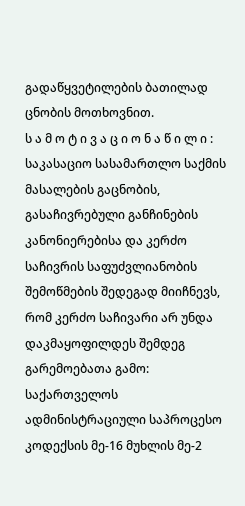გადაწყვეტილების ბათილად ცნობის მოთხოვნით.
ს ა მ ო ტ ი ვ ა ც ი ო ნ ა წ ი ლ ი :
საკასაციო სასამართლო საქმის მასალების გაცნობის, გასაჩივრებული განჩინების კანონიერებისა და კერძო საჩივრის საფუძვლიანობის შემოწმების შედეგად მიიჩნევს, რომ კერძო საჩივარი არ უნდა დაკმაყოფილდეს შემდეგ გარემოებათა გამო:
საქართველოს ადმინისტრაციული საპროცესო კოდექსის მე-16 მუხლის მე-2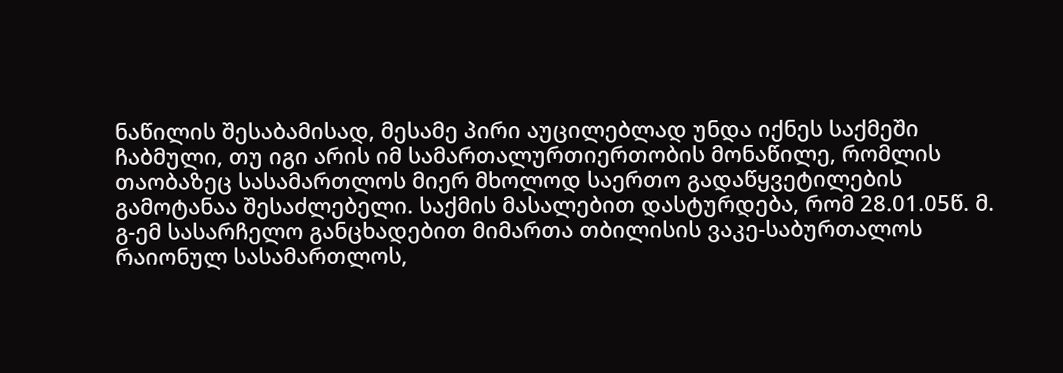ნაწილის შესაბამისად, მესამე პირი აუცილებლად უნდა იქნეს საქმეში ჩაბმული, თუ იგი არის იმ სამართალურთიერთობის მონაწილე, რომლის თაობაზეც სასამართლოს მიერ მხოლოდ საერთო გადაწყვეტილების გამოტანაა შესაძლებელი. საქმის მასალებით დასტურდება, რომ 28.01.05წ. მ. გ-ემ სასარჩელო განცხადებით მიმართა თბილისის ვაკე-საბურთალოს რაიონულ სასამართლოს,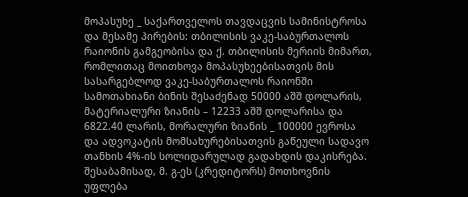მოპასუხე _ საქართველოს თავდაცვის სამინისტროსა და მესამე პირების: თბილისის ვაკე-საბურთალოს რაიონის გამგეობისა და ქ. თბილისის მერიის მიმართ, რომლითაც მოითხოვა მოპასუხეებისათვის მის სასარგებლოდ ვაკე-საბურთალოს რაიონში სამოთახიანი ბინის შესაძენად 50000 აშშ დოლარის, მატერიალური ზიანის – 12233 აშშ დოლარისა და 6822.40 ლარის, მორალური ზიანის _ 100000 ევროსა და ადვოკატის მომსახურებისათვის გაწეული სადავო თანხის 4%-ის სოლიდარულად გადახდის დაკისრება. შესაბამისად, მ. გ-ეს (კრედიტორს) მოთხოვნის უფლება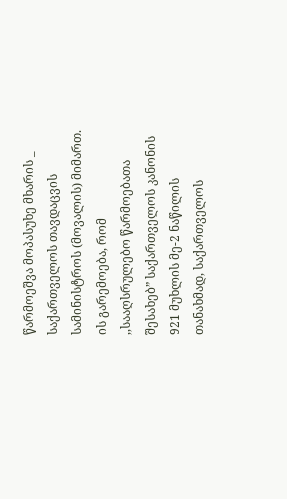წარმოეშვა მოპასუხე მხარის _ საქართველოს თავდაცვის სამინისტროს (მოვალის) მიმართ. ის გარემოება, რომ ,,სააღსრულებო წარმოებათა შესახებ” საქართველოს კანონის 921 მუხლის მე-2 ნაწილის თანახმად, საქართველოს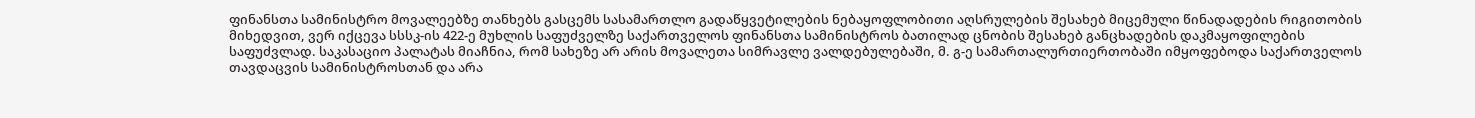ფინანსთა სამინისტრო მოვალეებზე თანხებს გასცემს სასამართლო გადაწყვეტილების ნებაყოფლობითი აღსრულების შესახებ მიცემული წინადადების რიგითობის მიხედვით, ვერ იქცევა სსსკ-ის 422-ე მუხლის საფუძველზე საქართველოს ფინანსთა სამინისტროს ბათილად ცნობის შესახებ განცხადების დაკმაყოფილების საფუძვლად. საკასაციო პალატას მიაჩნია, რომ სახეზე არ არის მოვალეთა სიმრავლე ვალდებულებაში, მ. გ-ე სამართალურთიერთობაში იმყოფებოდა საქართველოს თავდაცვის სამინისტროსთან და არა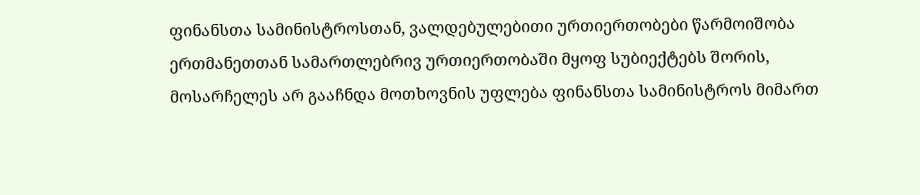ფინანსთა სამინისტროსთან, ვალდებულებითი ურთიერთობები წარმოიშობა ერთმანეთთან სამართლებრივ ურთიერთობაში მყოფ სუბიექტებს შორის, მოსარჩელეს არ გააჩნდა მოთხოვნის უფლება ფინანსთა სამინისტროს მიმართ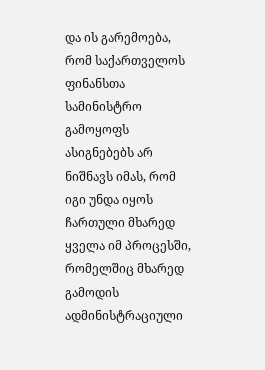და ის გარემოება, რომ საქართველოს ფინანსთა სამინისტრო გამოყოფს ასიგნებებს არ ნიშნავს იმას, რომ იგი უნდა იყოს ჩართული მხარედ ყველა იმ პროცესში, რომელშიც მხარედ გამოდის ადმინისტრაციული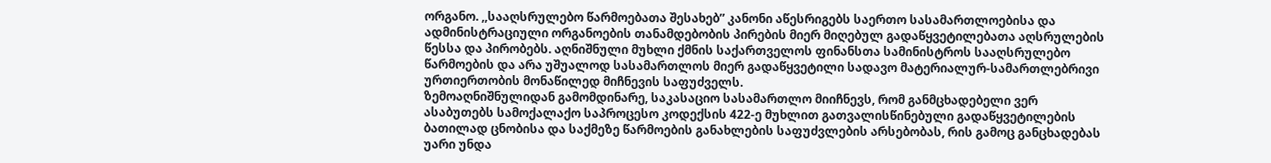ორგანო. ,,სააღსრულებო წარმოებათა შესახებ” კანონი აწესრიგებს საერთო სასამართლოებისა და ადმინისტრაციული ორგანოების თანამდებობის პირების მიერ მიღებულ გადაწყვეტილებათა აღსრულების წესსა და პირობებს. აღნიშნული მუხლი ქმნის საქართველოს ფინანსთა სამინისტროს სააღსრულებო წარმოების და არა უშუალოდ სასამართლოს მიერ გადაწყვეტილი სადავო მატერიალურ-სამართლებრივი ურთიერთობის მონაწილედ მიჩნევის საფუძველს.
ზემოაღნიშნულიდან გამომდინარე, საკასაციო სასამართლო მიიჩნევს, რომ განმცხადებელი ვერ ასაბუთებს სამოქალაქო საპროცესო კოდექსის 422-ე მუხლით გათვალისწინებული გადაწყვეტილების ბათილად ცნობისა და საქმეზე წარმოების განახლების საფუძვლების არსებობას, რის გამოც განცხადებას უარი უნდა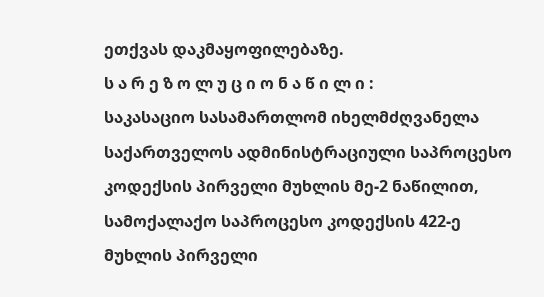ეთქვას დაკმაყოფილებაზე.
ს ა რ ე ზ ო ლ უ ც ი ო ნ ა წ ი ლ ი :
საკასაციო სასამართლომ იხელმძღვანელა საქართველოს ადმინისტრაციული საპროცესო კოდექსის პირველი მუხლის მე-2 ნაწილით, სამოქალაქო საპროცესო კოდექსის 422-ე მუხლის პირველი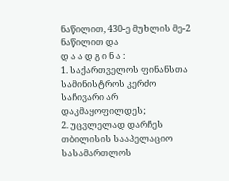ნაწილით, 430-ე მუხლის მე-2 ნაწილით და
დ ა ა დ გ ი ნ ა :
1. საქართველოს ფინანსთა სამინისტროს კერძო საჩივარი არ დაკმაყოფილდეს;
2. უცვლელად დარჩეს თბილისის სააპელაციო სასამართლოს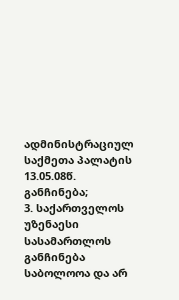ადმინისტრაციულ საქმეთა პალატის 13.05.08წ. განჩინება;
3. საქართველოს უზენაესი სასამართლოს განჩინება საბოლოოა და არ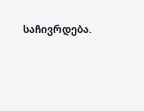საჩივრდება.